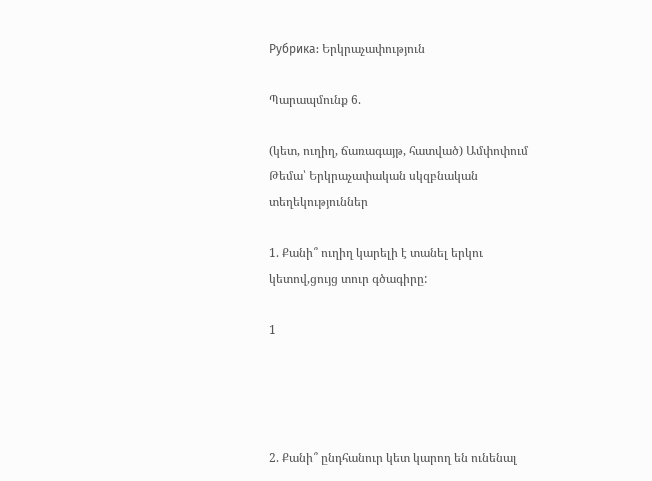Рубрика: Երկրաչափություն

Պարապմունք 6.

(կետ, ուղիղ, ճառագայթ, հատված) Ամփոփում
Թեմա՝ Երկրաչափական սկզբնական տեղեկություններ

1. Քանի՞ ուղիղ կարելի է տանել երկու կետով,ցույց տուր գծագիրը:

1




2. Քանի՞ ընդհանուր կետ կարող են ունենալ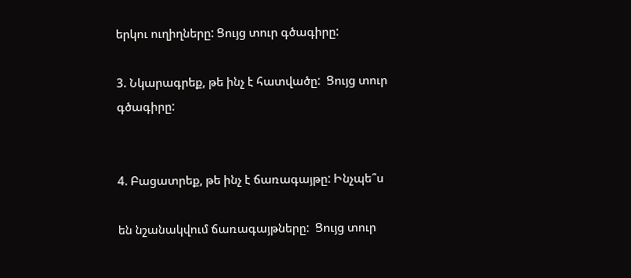երկու ուղիղները: Ցույց տուր գծագիրը:

3. Նկարագրեք, թե ինչ է հատվածը:  Ցույց տուր գծագիրը:


4. Բացատրեք, թե ինչ է ճառագայթը: Ինչպե՞ս

են նշանակվում ճառագայթները:  Ցույց տուր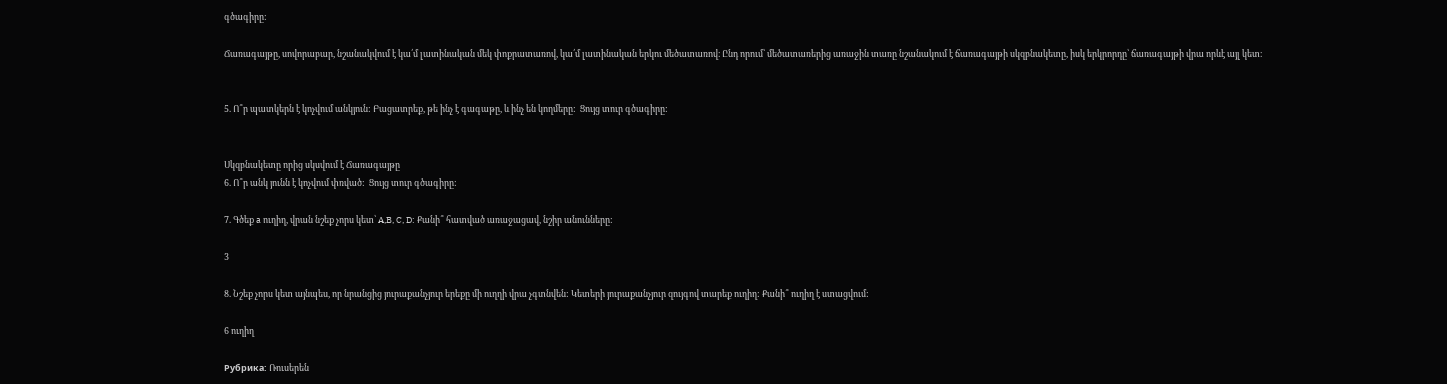գծագիրը:

Ճառագայթը, սովորաբար, նշանակվում է կա՛մ լատինական մեկ փոքրատառով, կա՛մ լատինական երկու մեծատառով։ Ընդ որում՝ մեծատառերից առաջին տառը նշանակում է ճառագայթի սկզբնակետը, իսկ երկրորդը՝ ճառագայթի վրա որևէ այլ կետ։


5. Ո՞ր պատկերն է կոչվում անկյուն: Բացատրեք, թե ինչ է գագաթը, և ինչ են կողմերը:  Ցույց տուր գծագիրը:


Սկզբնակետը որից սկսվում է Ճառագայթը
6. Ո՞ր անկ յունն է կոչվում փռված:  Ցույց տուր գծագիրը:

7. Գծեք a ուղիղ, վրան նշեք չորս կետ՝ A,B, C, D: Քանի՞ հատված առաջացավ, նշիր անունները:

3

8. Նշեք չորս կետ այնպես, որ նրանցից յուրաքանչյուր երեքը մի ուղղի վրա չգտնվեն: Կետերի յուրաքանչյուր զույգով տարեք ուղիղ: Քանի՞ ուղիղ է ստացվում:

6 ուղիղ

Рубрика: Ռուսերեն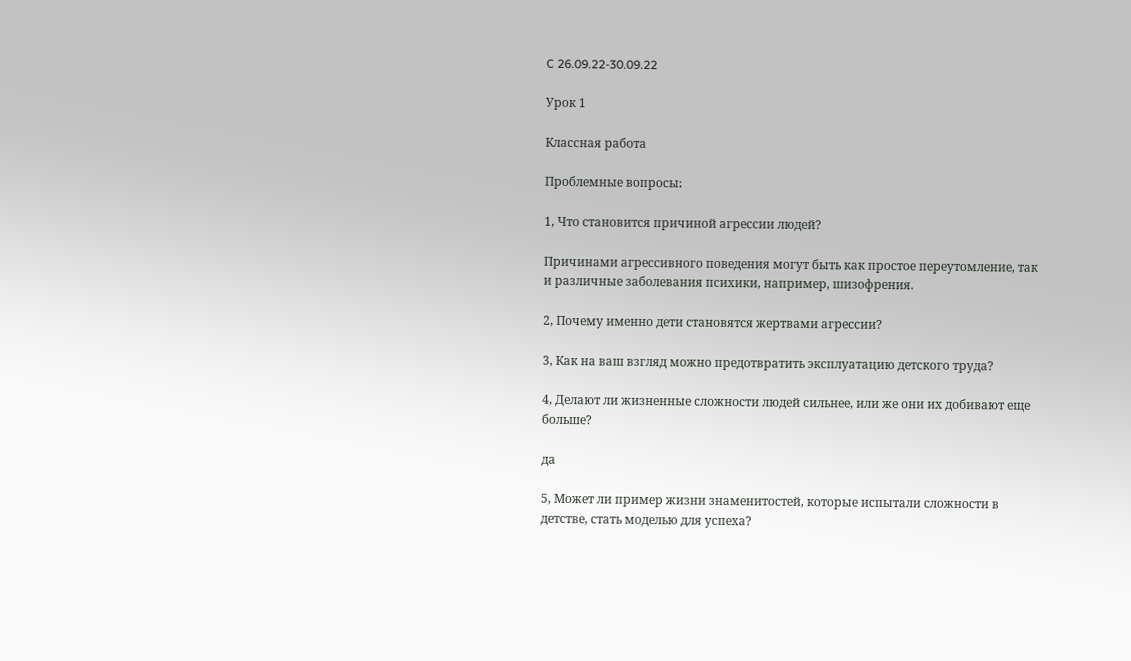C 26.09.22-30.09.22

Урок 1

Классная работа

Проблемные вопросы։

1, Что становится причиной агрессии людей?

Причинами агрессивного поведения могут быть как простое переутомление, так и различные заболевания психики, например, шизофрения.

2, Почему именно дети становятся жертвами агрессии?

3, Как на ваш взгляд можно предотвратить эксплуатацию детского труда?

4, Делают ли жизненные сложности людей сильнее, или же они их добивают еще больше?

да

5, Может ли пример жизни знаменитостей, которые испытали сложности в детстве, стать моделью для успеха?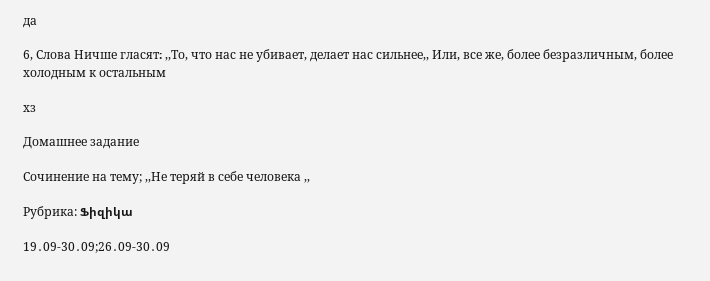да

6, Слова Ничше гласят։ ,,То, что нас не убивает, делает нас сильнее,, Или, все же, более безразличным, более холодным к остальным

хз

Домашнее задание

Сочинение на тему; ,,Не теряй в себе человека ,,

Рубрика: Ֆիզիկա

19․09-30․09;26․09-30․09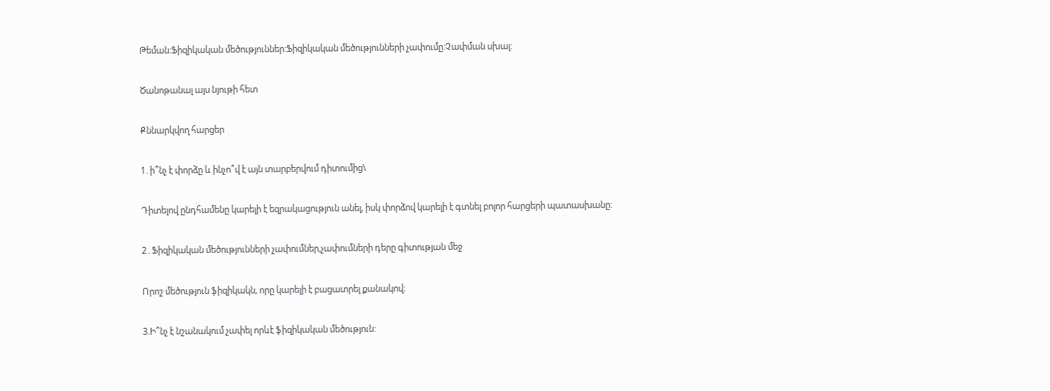Թեման:Ֆիզիկական մեծություններ:Ֆիզիկական մեծությունների չափումը:Չափման սխալ:

Ծանոթանալ այս նյութի հետ

Քննարկվող հարցեր

1. ի՞նչ է փորձը և ինչո՞վ է այն տարբերվում դիտումից\

Դիտելով ընդհամենը կարելի է եզրակացություն անել, իսկ փորձով կարելի է գտնել բոլոր հարցերի պատասխանը:

2․Ֆիզիկական մեծությունների չափումներ,չափումների դերը գիտության մեջ

Որոշ մեծություն ֆիզիկակն, որը կարելի է բացատրել քանակով։

3.Ի՞նչ է նշանակում չափել որևէ ֆիզիկական մեծություն: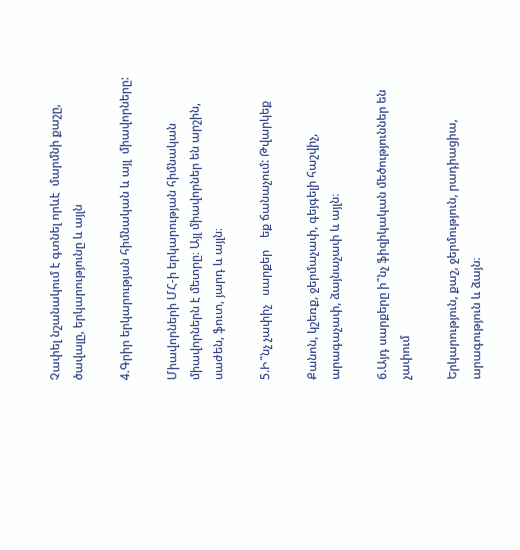Չափել նշանակում է գտնել որևէ  մարմնի քաշը, ծավալը, երկարությունը և այլն

4.Գրիր երկարության հիմնական և այլ  միավորները:

Միավորների ՄՀ-ի երկարության հիմնական միավորներն է մետրը։ Այլ միավորներ են արշին, սաժեն, ֆուտ, յարդ և այլն։

5.Ի՞նչ չափիչ   սարքեր    եք ճանաչում: Թվարկեք

Քանոն, կշեռք, ջերմաչափ, գեյգելի հաշվիչ, արագաչափ, ձայնաչափ և այլն։

6.Այդ սարքերը ի՞նչ ֆիզիկական մեծություններ են չափում

Երկարություն, քաշ, ջերմություն, րադիացիա, արագություն և ձայն։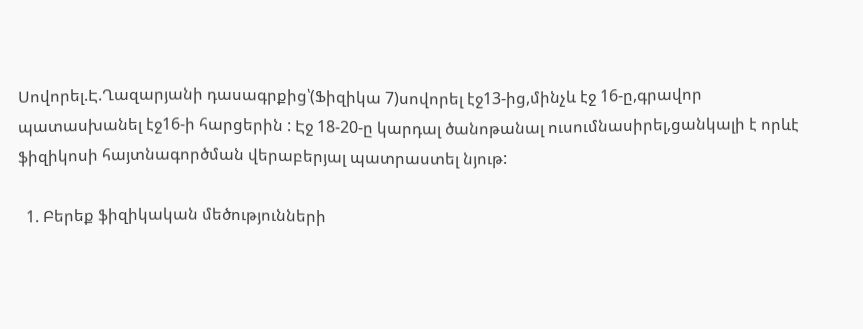Սովորել.Է.Ղազարյանի դասագրքից՝(Ֆիզիկա 7)սովորել էջ13-ից,մինչև էջ 16-ը,գրավոր պատասխանել էջ16-ի հարցերին : Էջ 18-20-ը կարդալ ծանոթանալ ուսումնասիրել,ցանկալի է որևէ ֆիզիկոսի հայտնագործման վերաբերյալ պատրաստել նյութ:

  1. Բերեք ֆիզիկական մեծությունների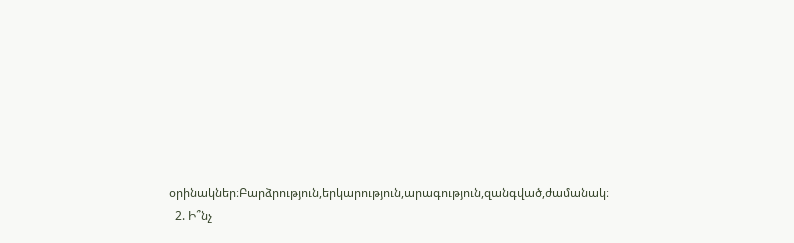օրինակներ։Բարձրություն,երկարություն,արագություն,զանգված,ժամանակ։
  2. Ի՞նչ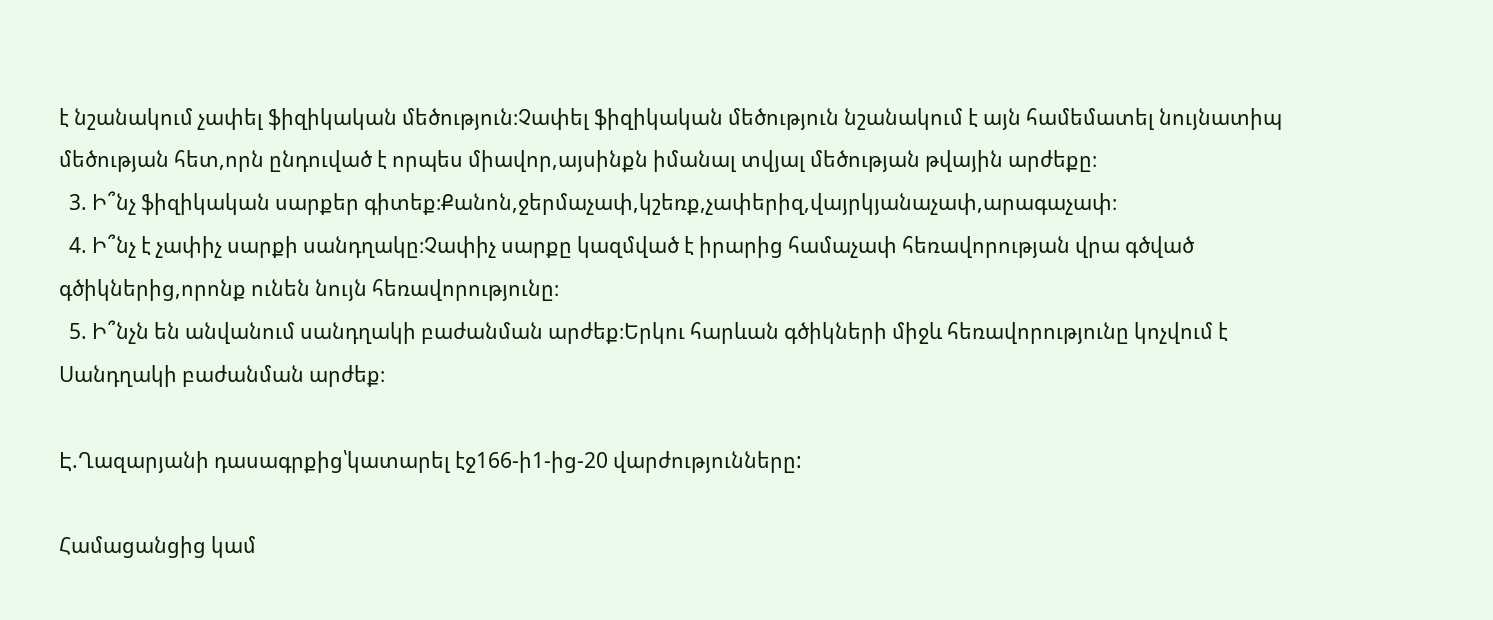է նշանակում չափել ֆիզիկական մեծություն։Չափել ֆիզիկական մեծություն նշանակում է այն համեմատել նույնատիպ մեծության հետ,որն ընդուված է որպես միավոր,այսինքն իմանալ տվյալ մեծության թվային արժեքը։
  3. Ի՞նչ ֆիզիկական սարքեր գիտեք։Քանոն,ջերմաչափ,կշեռք,չափերիզ,վայրկյանաչափ,արագաչափ։
  4. Ի՞նչ է չափիչ սարքի սանդղակը։Չափիչ սարքը կազմված է իրարից համաչափ հեռավորության վրա գծված գծիկներից,որոնք ունեն նույն հեռավորությունը։
  5. Ի՞նչն են անվանում սանդղակի բաժանման արժեք։Երկու հարևան գծիկների միջև հեռավորությունը կոչվում է Սանդղակի բաժանման արժեք։

Է.Ղազարյանի դասագրքից՝կատարել էջ166-ի1-ից-20 վարժությունները:

Համացանցից կամ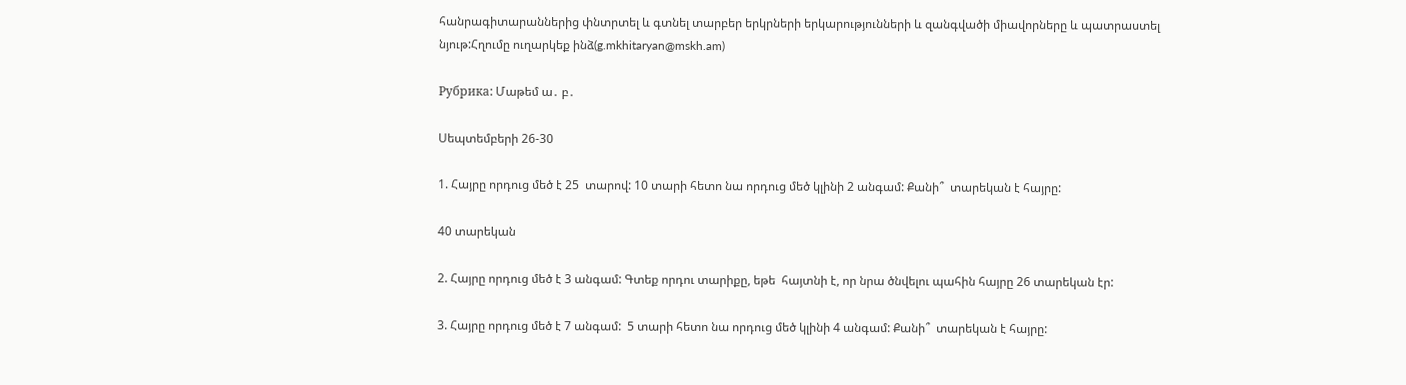հանրագիտարաններից փնտրտել և գտնել տարբեր երկրների երկարությունների և զանգվածի միավորները և պատրաստել նյութ:Հղումը ուղարկեք ինձ(g.mkhitaryan@mskh.am)

Рубрика: Մաթեմ ա․ բ․

Սեպտեմբերի 26-30

1. Հայրը որդուց մեծ է 25  տարով: 10 տարի հետո նա որդուց մեծ կլինի 2 անգամ: Քանի՞  տարեկան է հայրը:

40 տարեկան

2. Հայրը որդուց մեծ է 3 անգամ: Գտեք որդու տարիքը, եթե  հայտնի է, որ նրա ծնվելու պահին հայրը 26 տարեկան էր:

3. Հայրը որդուց մեծ է 7 անգամ:  5 տարի հետո նա որդուց մեծ կլինի 4 անգամ: Քանի՞  տարեկան է հայրը: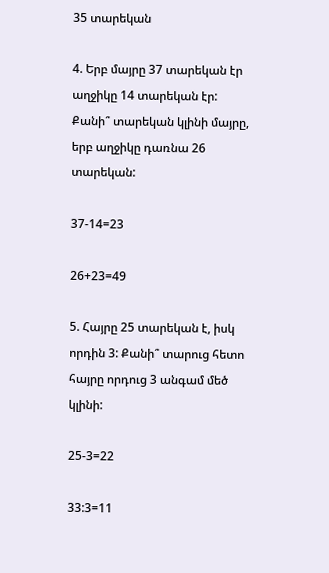35 տարեկան

4. Երբ մայրը 37 տարեկան էր աղջիկը 14 տարեկան էր: Քանի՞ տարեկան կլինի մայրը, երբ աղջիկը դառնա 26 տարեկան:

37-14=23

26+23=49

5. Հայրը 25 տարեկան է, իսկ որդին 3: Քանի՞ տարուց հետո հայրը որդուց 3 անգամ մեծ կլինի:

25-3=22

33:3=11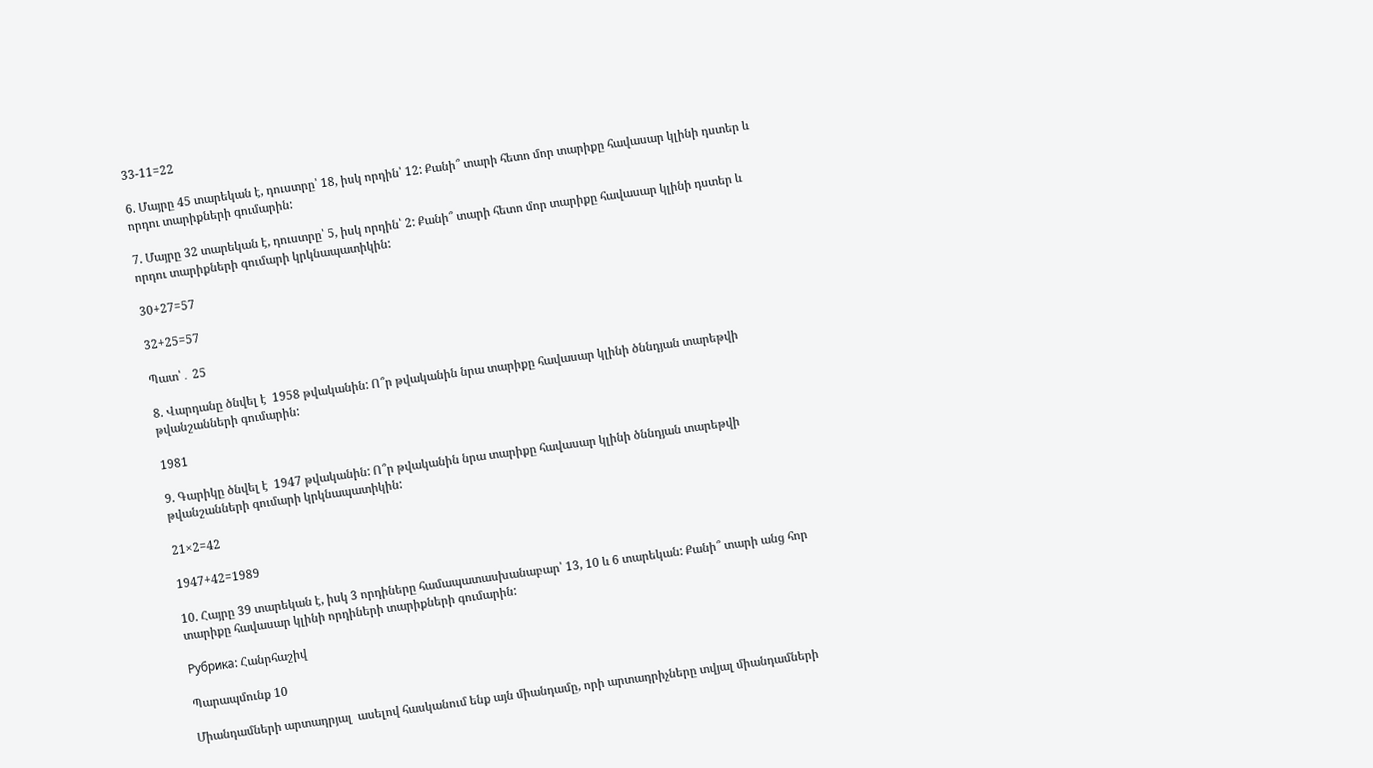33-11=22

6. Մայրը 45 տարեկան է, դուստրը՝ 18, իսկ որդին՝ 12: Քանի՞ տարի հետո մոր տարիքը հավասար կլինի դստեր և որդու տարիքների գումարին:

7. Մայրը 32 տարեկան է, դուստրը՝ 5, իսկ որդին՝ 2: Քանի՞ տարի հետո մոր տարիքը հավասար կլինի դստեր և որդու տարիքների գումարի կրկնապատիկին:

30+27=57

32+25=57

Պատ՝․ 25

8. Վարդանը ծնվել է  1958 թվականին: Ո՞ր թվականին նրա տարիքը հավասար կլինի ծննդյան տարեթվի թվանշանների գումարին:

1981

9. Գարիկը ծնվել է  1947 թվականին: Ո՞ր թվականին նրա տարիքը հավասար կլինի ծննդյան տարեթվի թվանշանների գումարի կրկնապատիկին:

21×2=42

1947+42=1989

10. Հայրը 39 տարեկան է, իսկ 3 որդիները համապատասխանաբար՝ 13, 10 և 6 տարեկան: Քանի՞ տարի անց հոր տարիքը հավասար կլինի որդիների տարիքների գումարին:

Рубрика: Հանրհաշիվ

Պարապմունք 10

Միանդամների արտադրյալ  ասելով հասկանում ենք այն միանդամը, որի արտադրիչները տվյալ միանդամների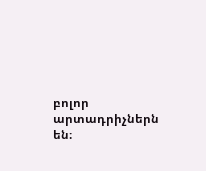բոլոր արտադրիչներն են։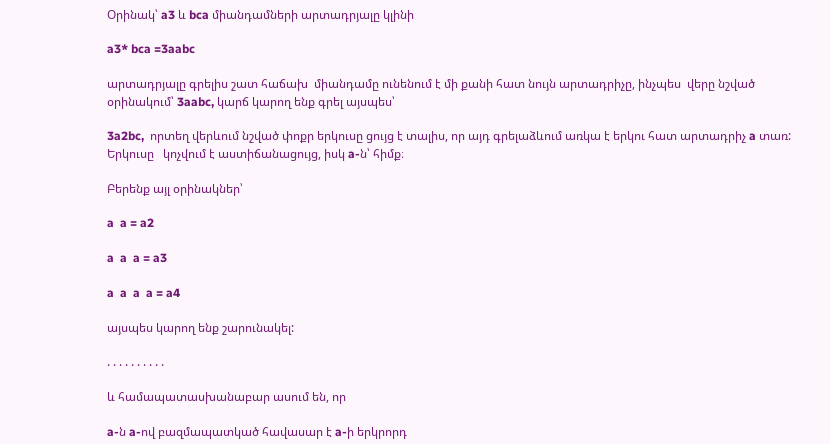Օրինակ՝ a3 և bca միանդամների արտադրյալը կլինի

a3* bca =3aabc

արտադրյալը գրելիս շատ հաճախ  միանդամը ունենում է մի քանի հատ նույն արտադրիչը, ինչպես  վերը նշված օրինակում՝ 3aabc, կարճ կարող ենք գրել այսպես՝

3a2bc,  որտեղ վերևում նշված փոքր երկուսը ցույց է տալիս, որ այդ գրելաձևում առկա է երկու հատ արտադրիչ a տառ: Երկուսը   կոչվում է աստիճանացույց, իսկ a-ն՝ հիմք։

Բերենք այլ օրինակներ՝

a  a = a2

a  a  a = a3

a  a  a  a = a4

այսպես կարող ենք շարունակել:

. . . . . . . . . .

և համապատասխանաբար ասում են, որ

a-ն a-ով բազմապատկած հավասար է a-ի երկրորդ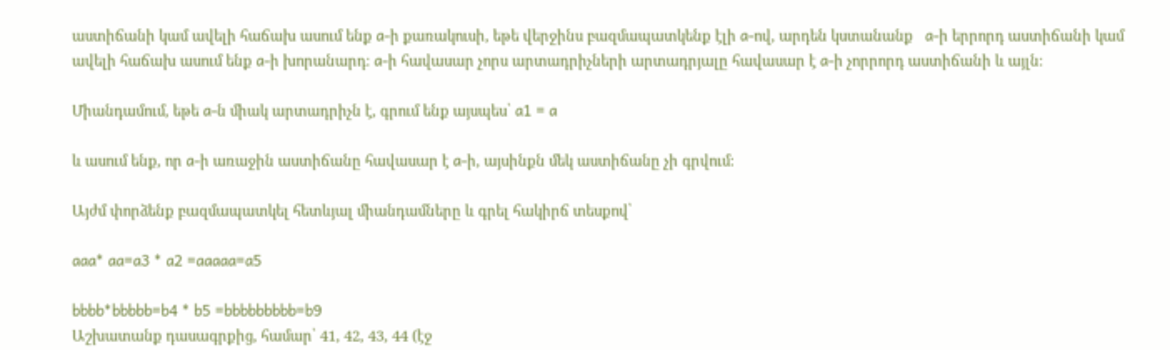աստիճանի կամ ավելի հաճախ ասում ենք a-ի քառակուսի, եթե վերջինս բազմապատկենք էլի a-ով, արդեն կստանանք   a-ի երրորդ աստիճանի կամ ավելի հաճախ ասում ենք a-ի խորանարդ։ a-ի հավասար չորս արտադրիչների արտադրյալը հավասար է a-ի չորրորդ աստիճանի և այլն։

Միանդամում, եթե a-ն միակ արտադրիչն է, գրում ենք այսպես՝ a1 = a

և ասում ենք, որ a-ի առաջին աստիճանը հավասար է a-ի, այսինքն մեկ աստիճանը չի գրվում:

Այժմ փորձենք բազմապատկել հետևյալ միանդամները և գրել հակիրճ տեսքով՝

aaa* aa=a3 * a2 =aaaaa=a5

bbbb*bbbbb=b4 * b5 =bbbbbbbbb=b9
Աշխատանք դասագրքից, համար՝ 41, 42, 43, 44 (էջ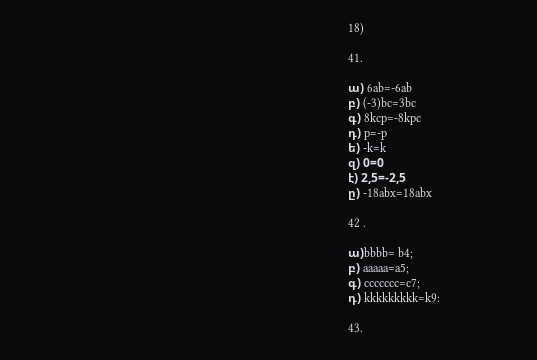18)

41.

ա) 6ab=-6ab
բ) (-3)bc=3bc
գ) 8kcp=-8kpc
դ) p=-p
ե) -k=k
զ) 0=0
է) 2,5=-2,5
ը) -18abx=18abx

42 .

ա)bbbb= b4;
բ) aaaaa=a5;
գ) ccccccc=c7;
դ) kkkkkkkkk=k9:

43.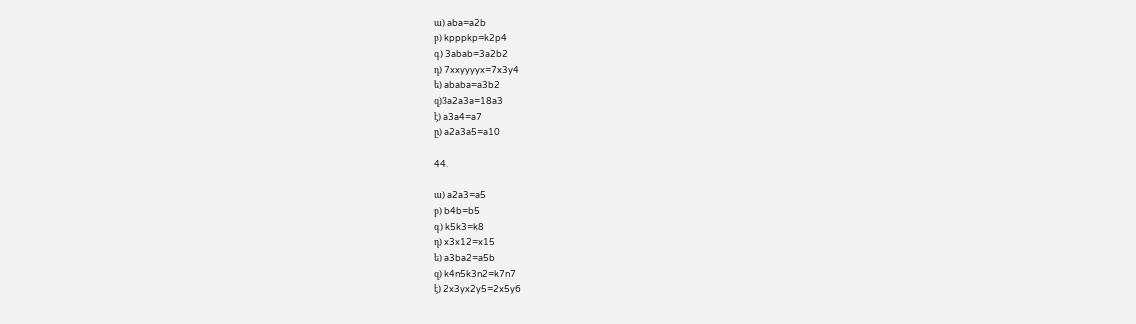ա) aba=a2b
բ) kpppkp=k2p4
գ) 3abab=3a2b2
դ) 7xxyyyyx=7x3y4
ե) ababa=a3b2
զ)3a2a3a=18a3
է) a3a4=a7
ը) a2a3a5=a10

44.

ա) a2a3=a5
բ) b4b=b5
գ) k5k3=k8
դ) x3x12=x15
ե) a3ba2=a5b
զ) k4n5k3n2=k7n7
է) 2x3yx2y5=2x5y6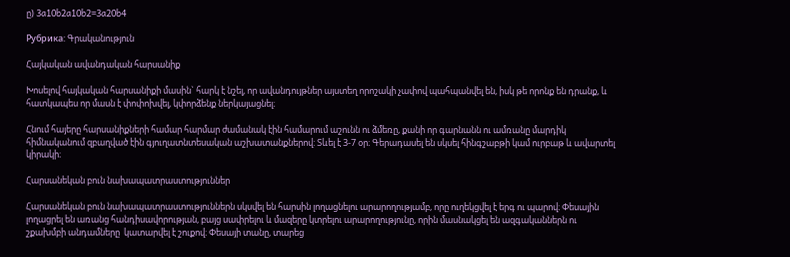ը) 3a10b2a10b2=3a20b4

Рубрика: Գրականություն

Հայկական ավանդական հարսանիք

Խոսելով հայկական հարսանիքի մասին` հարկ է նշել, որ ավանդույթներ այստեղ որոշակի չափով պահպանվել են, իսկ թե որոնք են դրանք, և հատկապես որ մասն է փոփոխվել, կփորձենք ներկայացնել։

Հնում հայերը հարսանիքների համար հարմար ժամանակ էին համարում աշունն ու ձմեռը, քանի որ գարնանն ու ամռանը մարդիկ հիմնականում զբաղված էին գյուղատնտեսական աշխատանքներով: Տևել է 3-7 օր։ Գերադասել են սկսել հինգշաբթի կամ ուրբաթ և ավարտել կիրակի։

Հարսանեկան բուն նախապատրաստություններ

Հարսանեկան բուն նախապատրաստություններն սկսվել են հարսին լողացնելու արարողությամբ, որը ուղեկցվել է երգ ու պարով։ Փեսային լողացրել են առանց հանդիսավորության, բայց սափրելու և մազերը կտրելու արարողությունը, որին մասնակցել են ազգականներն ու շքախմբի անդամները  կատարվել է շուքով։ Փեսայի տանը, տարեց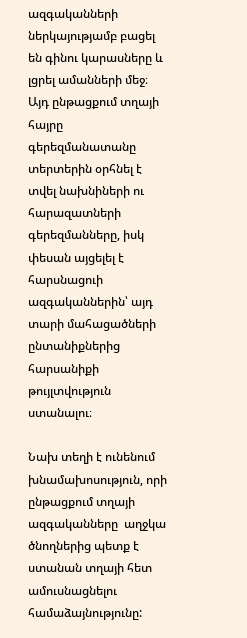ազգականների ներկայությամբ բացել են գինու կարասները և լցրել ամանների մեջ։ Այդ ընթացքում տղայի հայրը գերեզմանատանը տերտերին օրհնել է տվել նախնիների ու հարազատների գերեզմանները, իսկ փեսան այցելել է հարսնացուի ազգականներին՝ այդ տարի մահացածների ընտանիքներից հարսանիքի թույլտվություն ստանալու։

Նախ տեղի է ունենում խնամախոսություն, որի ընթացքում տղայի ազգականները  աղջկա ծնողներից պետք է ստանան տղայի հետ ամուսնացնելու համաձայնությունը: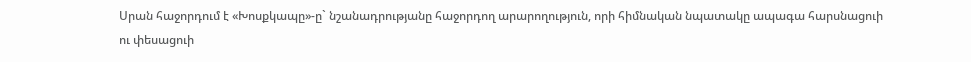Սրան հաջորդում է «Խոսքկապը»-ը` նշանադրությանը հաջորդող արարողություն, որի հիմնական նպատակը ապագա հարսնացուի ու փեսացուի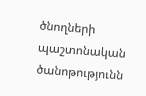ծնողների պաշտոնական ծանոթությունն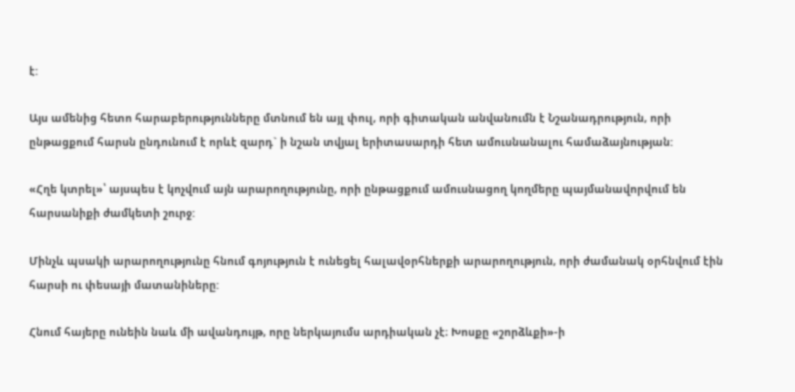է:

Այս ամենից հետո հարաբերությունները մտնում են այլ փուլ, որի գիտական անվանումն է Նշանադրություն, որի ընթացքում հարսն ընդունում է որևէ զարդ` ի նշան տվյալ երիտասարդի հետ ամուսնանալու համաձայնության:

«Հղե կտրել»՝ այսպես է կոչվում այն արարողությունը, որի ընթացքում ամուսնացող կողմերը պայմանավորվում են հարսանիքի ժամկետի շուրջ:

Մինչև պսակի արարողությունը հնում գոյություն է ունեցել հալավօրհներքի արարողություն, որի ժամանակ օրհնվում էին հարսի ու փեսայի մատանիները:

Հնում հայերը ունեին նաև մի ավանդույթ, որը ներկայումս արդիական չէ։ Խոսքը «շորձևքի»-ի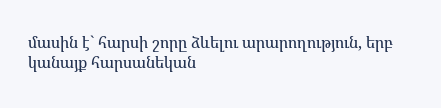մասին է` հարսի շորը ձևելու արարողություն, երբ կանայք հարսանեկան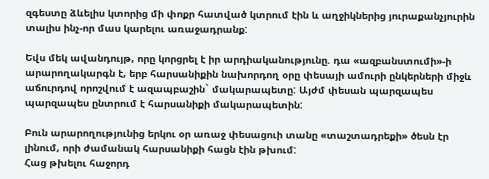զգեստը ձևելիս կտորից մի փոքր հատված կտրում էին և աղջիկներից յուրաքանչյուրին տալիս ինչ-որ մաս կարելու առաջադրանք:

Եվս մեկ ավանդույթ, որը կորցրել է իր արդիականությունը. դա «ազբանստումի»-ի արարողակարգն է, երբ հարսանիքին նախորդող օրը փեսայի ամուրի ընկերների միջև աճուրդով որոշվում է ազապբաշին` մակարապետը: Այժմ փեսան պարզապես պարզապես ընտրում է հարսանիքի մակարապետին:

Բուն արարողությունից երկու օր առաջ փեսացուի տանը «տաշտադրեքի» ծեսն էր լինում, որի ժամանակ հարսանիքի հացն էին թխում:
Հաց թխելու հաջորդ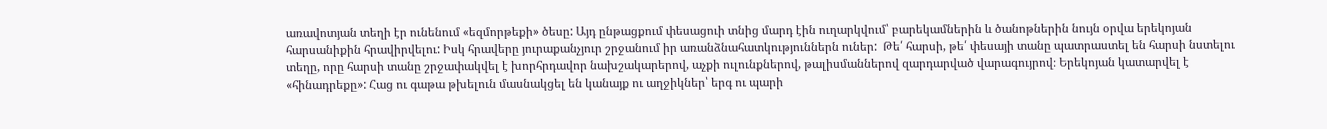առավոտյան տեղի էր ունենում «եզմորթեքի» ծեսը: Այդ ընթացքում փեսացուի տնից մարդ էին ուղարկվում՝ բարեկամներին և ծանոթներին նույն օրվա երեկոյան հարսանիքին հրավիրվելու: Իսկ հրավերը յուրաքանչյուր շրջանում իր առանձնահատկություններն ուներ:  Թե՛ հարսի, թե՛ փեսայի տանը պատրաստել են հարսի նստելու տեղը, որը հարսի տանը շրջափակվել է խորհրդավոր նախշակարերով, աչքի ուլունքներով, թալիսմաններով զարդարված վարագույրով։ Երեկոյան կատարվել է «հինադրեքը»: Հաց ու գաթա թխելուն մասնակցել են կանայք ու աղջիկներ՝ երգ ու պարի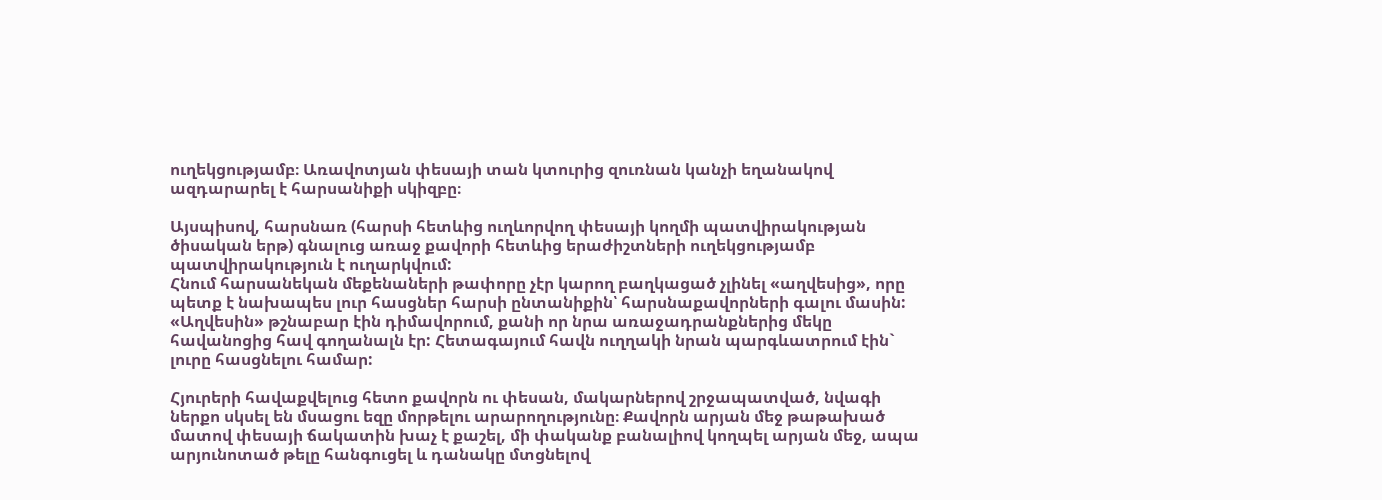ուղեկցությամբ։ Առավոտյան փեսայի տան կտուրից զուռնան կանչի եղանակով ազդարարել է հարսանիքի սկիզբը։

Այսպիսով, հարսնառ (հարսի հետևից ուղևորվող փեսայի կողմի պատվիրակության ծիսական երթ) գնալուց առաջ քավորի հետևից երաժիշտների ուղեկցությամբ պատվիրակություն է ուղարկվում:
Հնում հարսանեկան մեքենաների թափորը չէր կարող բաղկացած չլինել «աղվեսից», որը պետք է նախապես լուր հասցներ հարսի ընտանիքին՝ հարսնաքավորների գալու մասին: «Աղվեսին» թշնաբար էին դիմավորում, քանի որ նրա առաջադրանքներից մեկը հավանոցից հավ գողանալն էր: Հետագայում հավն ուղղակի նրան պարգևատրում էին` լուրը հասցնելու համար:

Հյուրերի հավաքվելուց հետո քավորն ու փեսան, մակարներով շրջապատված, նվագի ներքո սկսել են մսացու եզը մորթելու արարողությունը։ Քավորն արյան մեջ թաթախած մատով փեսայի ճակատին խաչ է քաշել, մի փականք բանալիով կողպել արյան մեջ, ապա արյունոտած թելը հանգուցել և դանակը մտցնելով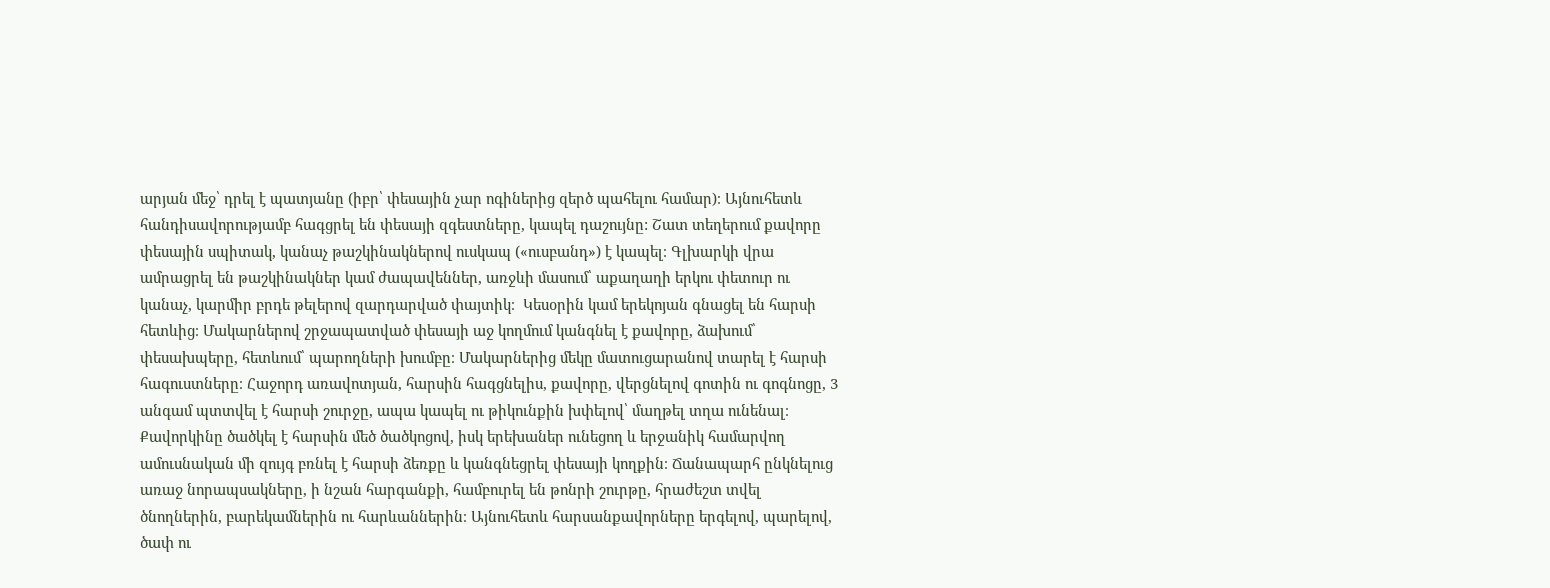արյան մեջ՝ դրել է պատյանը (իբր՝ փեսային չար ոգիներից զերծ պահելու համար)։ Այնուհետև հանդիսավորությամբ հագցրել են փեսայի զգեստները, կապել դաշույնը: Շատ տեղերում քավորը փեսային սպիտակ, կանաչ թաշկինակներով ուսկապ («ուսբանդ») է կապել։ Գլխարկի վրա ամրացրել են թաշկինակներ կամ ժապավեններ, առջևի մասում՝ աքաղաղի երկու փետուր ու կանաչ, կարմիր բրդե թելերով զարդարված փայտիկ։  Կեսօրին կամ երեկոյան գնացել են հարսի հետևից։ Մակարներով շրջապատված փեսայի աջ կողմում կանգնել է քավորը, ձախում՝ փեսախպերը, հետևում՝ պարողների խումբը։ Մակարներից մեկը մատուցարանով տարել է հարսի հագուստները։ Հաջորդ առավոտյան, հարսին հագցնելիս, քավորը, վերցնելով գոտին ու գոգնոցը, 3 անգամ պտտվել է հարսի շուրջը, ապա կապել ու թիկունքին խփելով՝ մաղթել տղա ունենալ։ Քավորկինը ծածկել է հարսին մեծ ծածկոցով, իսկ երեխաներ ունեցող և երջանիկ համարվող ամուսնական մի զույգ բռնել է հարսի ձեռքը և կանգնեցրել փեսայի կողքին։ Ճանապարհ ընկնելուց առաջ նորապսակները, ի նշան հարգանքի, համբուրել են թոնրի շուրթը, հրաժեշտ տվել ծնողներին, բարեկամներին ու հարևաններին։ Այնուհետև հարսանքավորները երգելով, պարելով, ծափ ու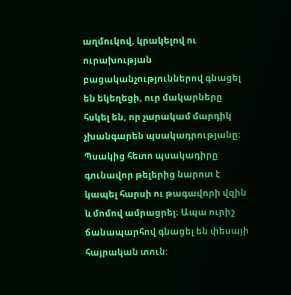աղմուկով, կրակելով ու ուրախության բացականչություններով գնացել են եկեղեցի, ուր մակարները հսկել են, որ չարակամ մարդիկ չխանգարեն պսակադրությանը։ Պսակից հետո պսակադիրը գունավոր թելերից նարոտ է կապել հարսի ու թագավորի վզին և մոմով ամրացրել։ Ապա ուրիշ ճանապարհով գնացել են փեսայի հայրական տուն: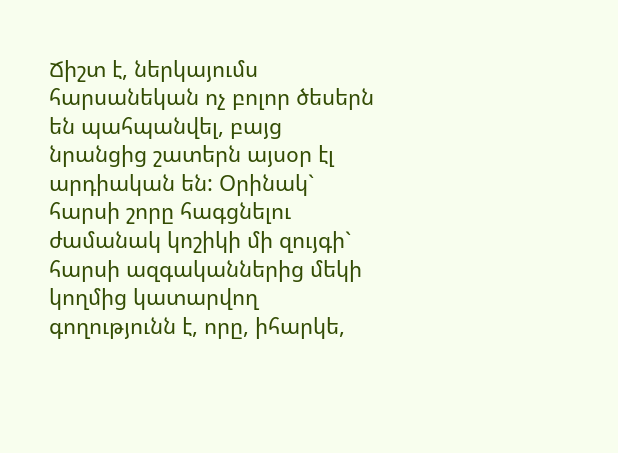Ճիշտ է, ներկայումս հարսանեկան ոչ բոլոր ծեսերն են պահպանվել, բայց նրանցից շատերն այսօր էլ արդիական են: Օրինակ` հարսի շորը հագցնելու ժամանակ կոշիկի մի զույգի` հարսի ազգականներից մեկի կողմից կատարվող գողությունն է, որը, իհարկե,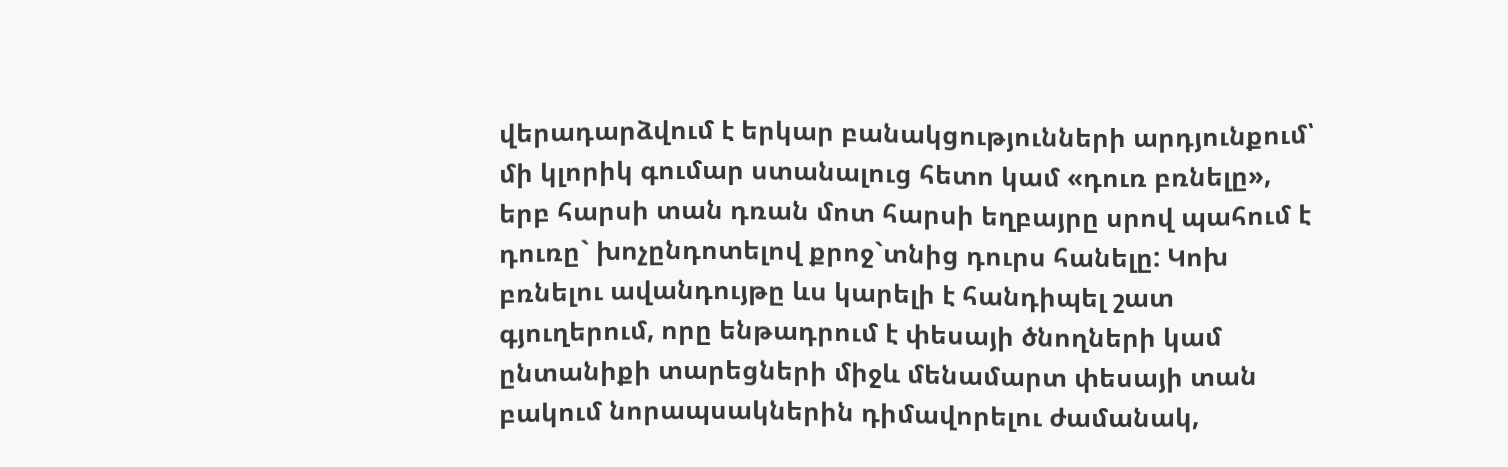վերադարձվում է երկար բանակցությունների արդյունքում՝ մի կլորիկ գումար ստանալուց հետո կամ «դուռ բռնելը», երբ հարսի տան դռան մոտ հարսի եղբայրը սրով պահում է դուռը` խոչընդոտելով քրոջ`տնից դուրս հանելը: Կոխ բռնելու ավանդույթը ևս կարելի է հանդիպել շատ գյուղերում, որը ենթադրում է փեսայի ծնողների կամ ընտանիքի տարեցների միջև մենամարտ փեսայի տան բակում նորապսակներին դիմավորելու ժամանակ,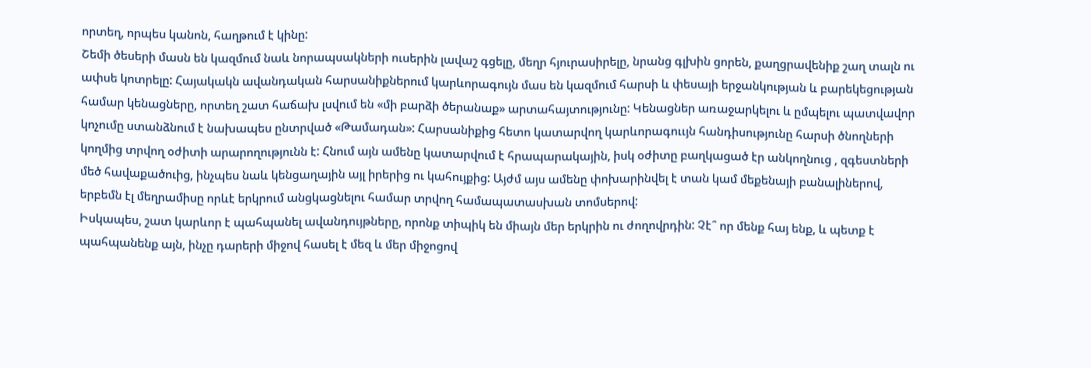որտեղ, որպես կանոն, հաղթում է կինը:
Շեմի ծեսերի մասն են կազմում նաև նորապսակների ուսերին լավաշ գցելը, մեղր հյուրասիրելը, նրանց գլխին ցորեն, քաղցրավենիք շաղ տալն ու ափսե կոտրելը: Հայակակն ավանդական հարսանիքներում կարևորագույն մաս են կազմում հարսի և փեսայի երջանկության և բարեկեցության համար կենացները, որտեղ շատ հաճախ լսվում են «մի բարձի ծերանաք» արտահայտությունը: Կենացներ առաջարկելու և ըմպելու պատվավոր կոչումը ստանձնում է նախապես ընտրված «Թամադան»: Հարսանիքից հետո կատարվող կարևորագոււյն հանդիսությունը հարսի ծնողների կողմից տրվող օժիտի արարողությունն է: Հնում այն ամենը կատարվում է հրապարակային, իսկ օժիտը բաղկացած էր անկողնուց , զգեստների մեծ հավաքածուից, ինչպես նաև կենցաղային այլ իրերից ու կահույքից: Այժմ այս ամենը փոխարինվել է տան կամ մեքենայի բանալիներով, երբեմն էլ մեղրամիսը որևէ երկրում անցկացնելու համար տրվող համապատասխան տոմսերով:
Իսկապես, շատ կարևոր է պահպանել ավանդույթները, որոնք տիպիկ են միայն մեր երկրին ու ժողովրդին: Չէ՞ որ մենք հայ ենք, և պետք է պահպանենք այն, ինչը դարերի միջով հասել է մեզ և մեր միջոցով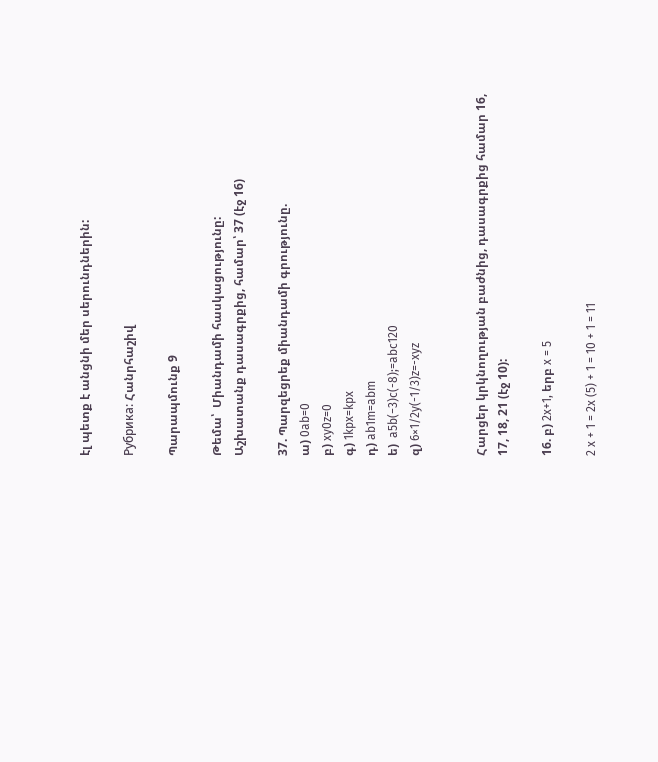էլ պետք է անցնի մեր սերունդներին:

Рубрика: Հանրհաշիվ

Պարապմունք 9

Թեմա՝  Միանդամի հասկացությունը:
Աշխատանք դասագրքից, համար՝ 37 (էջ 16)

37. Պարզեցրեք միանդամի գրությունը.
ա) 0ab=0
բ) xy0z=0
գ) 1kpx=kpx
դ) ab1m=abm
ե)  a5b(−3)c(-8);=abc120
զ) 6×1/2y(-1/3)z=-xyz


Հարցեր կրկնողության բաժնից, դասագրքից համար 16, 17, 18, 21 (էջ 10):

16. բ) 2x+1, երբ x = 5

2 x + 1 = 2x (5) + 1 = 10 + 1 = 11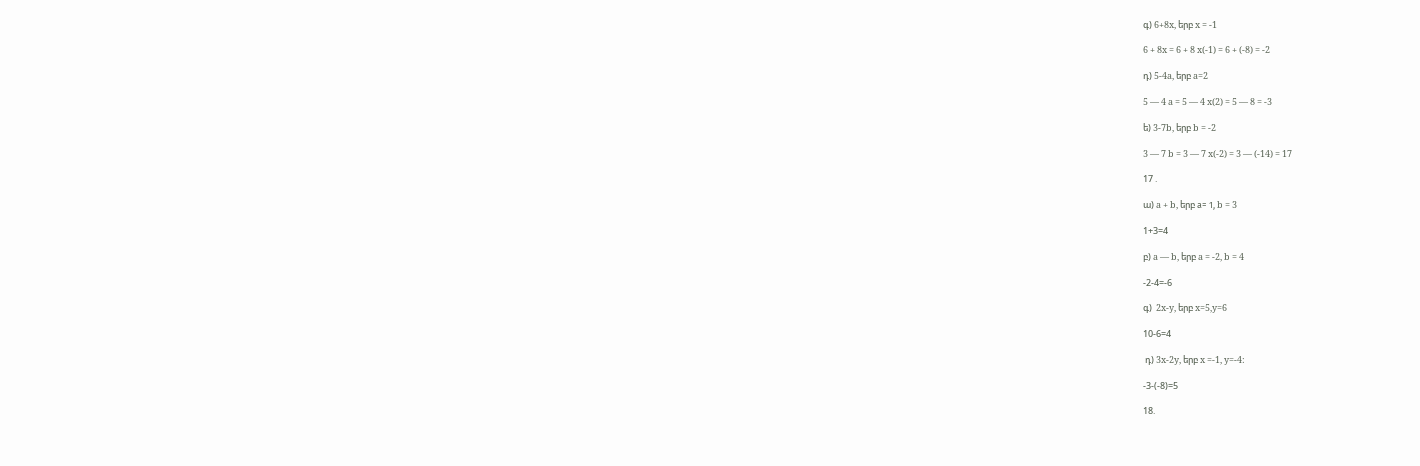գ) 6+8x, երբ x = -1

6 + 8x = 6 + 8 x(-1) = 6 + (-8) = -2

դ) 5-4a, երբ a=2

5 — 4 a = 5 — 4 x(2) = 5 — 8 = -3

ե) 3-7b, երբ b = -2

3 — 7 b = 3 — 7 x(-2) = 3 — (-14) = 17

17 .

ա) a + b, երբ а= 1, b = 3

1+3=4

բ) a — b, երբ a = -2, b = 4

-2-4=-6

գ)  2x-y, երբ x=5,y=6

10-6=4

 դ) 3x-2y, երբ x =-1, y=-4:

-3-(-8)=5

18.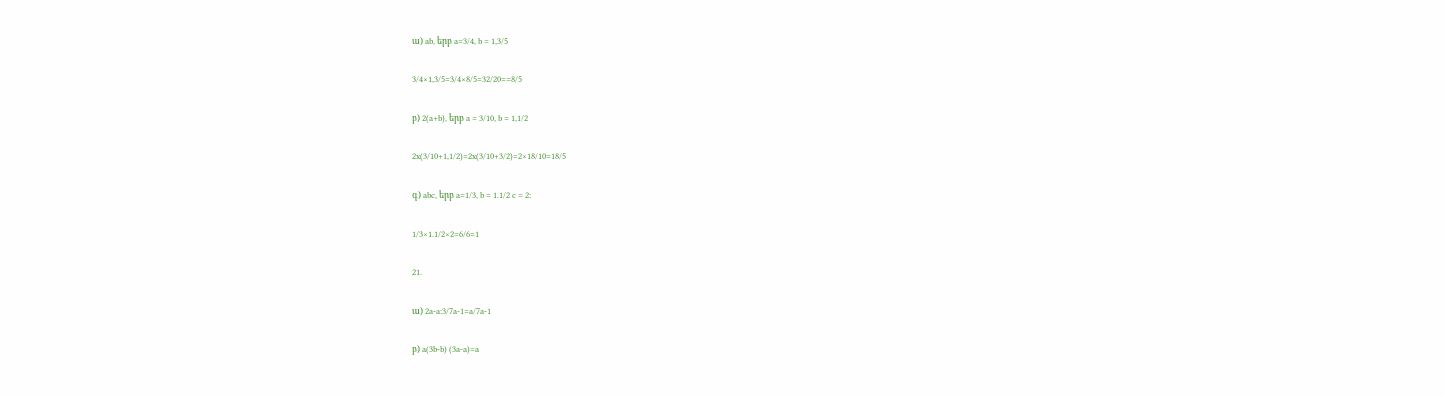ա) ab, երբ a=3/4, b = 1,3/5

3/4×1,3/5=3/4×8/5=32/20==8/5

բ) 2(a+b), երբ a = 3/10, b = 1,1/2

2x(3/10+1,1/2)=2x(3/10+3/2)=2×18/10=18/5

գ) abc, երբ a=1/3, b = 1.1/2 c = 2:

1/3×1.1/2×2=6/6=1

21.

ա) 2a-a:3/7a-1=a/7a-1

բ) a(3b-b) (3a-a)=a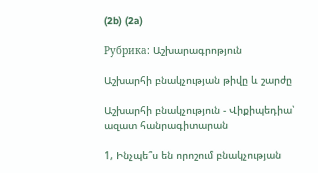(2b) (2a)

Рубрика: Աշխարագրոթյուն

Աշխարհի բնակչության թիվը և շարժը

Աշխարհի բնակչություն - Վիքիպեդիա՝ ազատ հանրագիտարան

1, Ինչպե՞ս են որոշում բնակչության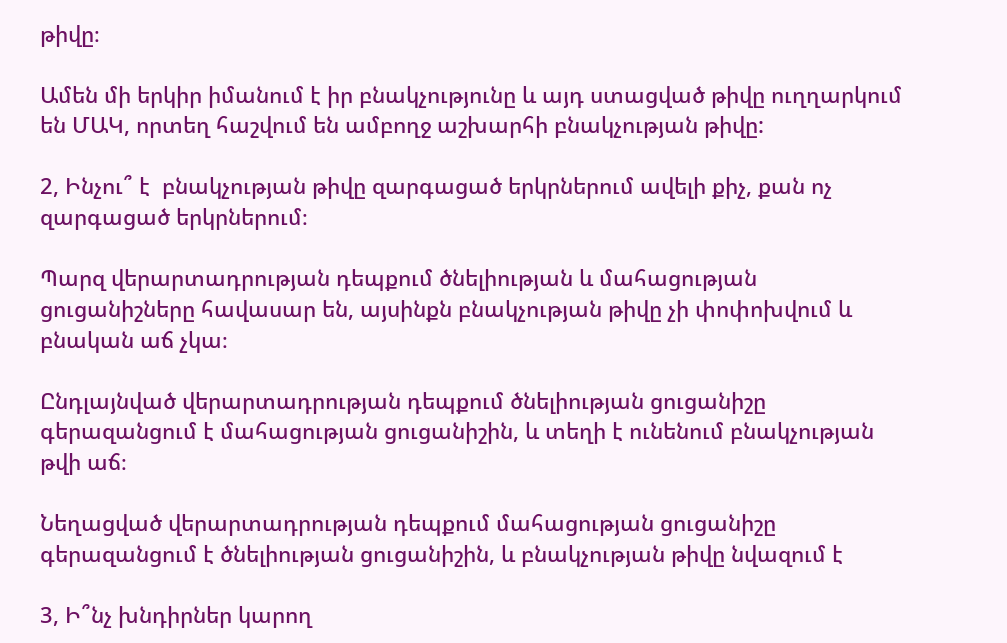թիվը։

Ամեն մի երկիր իմանում է իր բնակչությունը և այդ ստացված թիվը ուղղարկում են ՄԱԿ, որտեղ հաշվում են ամբողջ աշխարհի բնակչության թիվը:

2, Ինչու՞ է  բնակչության թիվը զարգացած երկրներում ավելի քիչ, քան ոչ զարգացած երկրներում։

Պարզ վերարտադրության դեպքում ծնելիության և մահացության ցուցանիշները հավասար են, այսինքն բնակչության թիվը չի փոփոխվում և բնական աճ չկա։

Ընդլայնված վերարտադրության դեպքում ծնելիության ցուցանիշը գերազանցում է մահացության ցուցանիշին, և տեղի է ունենում բնակչության թվի աճ։

Նեղացված վերարտադրության դեպքում մահացության ցուցանիշը գերազանցում է ծնելիության ցուցանիշին, և բնակչության թիվը նվազում է

3, Ի՞նչ խնդիրներ կարող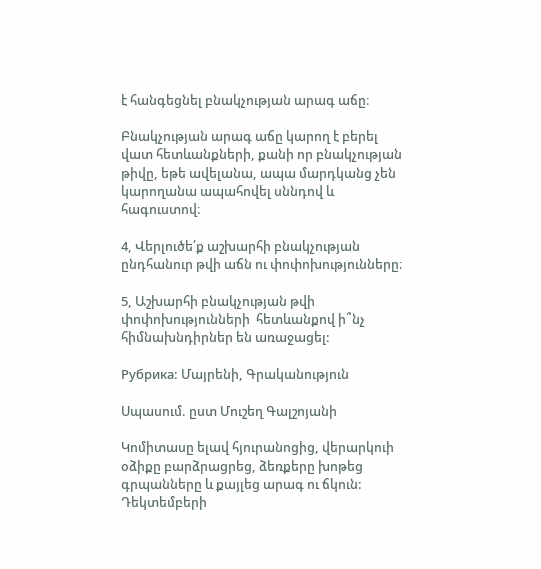է հանգեցնել բնակչության արագ աճը։

Բնակչության արագ աճը կարող է բերել վատ հետևանքների, քանի որ բնակչության թիվը, եթե ավելանա, ապա մարդկանց չեն կարողանա ապահովել սննդով և հագուստով։

4, Վերլուծե՛ք աշխարհի բնակչության ընդհանուր թվի աճն ու փոփոխությունները։

5, Աշխարհի բնակչության թվի փոփոխությունների  հետևանքով ի՞նչ հիմնախնդիրներ են առաջացել:

Рубрика: Մայրենի, Գրականություն

Սպասում. ըստ Մուշեղ Գալշոյանի

Կոմիտասը ելավ հյուրանոցից, վերարկուի օձիքը բարձրացրեց, ձեռքերը խոթեց գրպանները և քայլեց արագ ու ճկուն: Դեկտեմբերի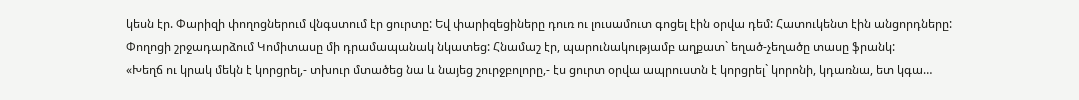կեսն էր. Փարիզի փողոցներում վնգստում էր ցուրտը: Եվ փարիզեցիները դուռ ու լուսամուտ գոցել էին օրվա դեմ: Հատուկենտ էին անցորդները: Փողոցի շրջադարձում Կոմիտասը մի դրամապանակ նկատեց: Հնամաշ էր, պարունակությամբ աղքատ` եղած-չեղածը տասը ֆրանկ:
«Խեղճ ու կրակ մեկն է կորցրել,- տխուր մտածեց նա և նայեց շուրջբոլորը,- էս ցուրտ օրվա ապրուստն է կորցրել` կորոնի, կդառնա, ետ կգա…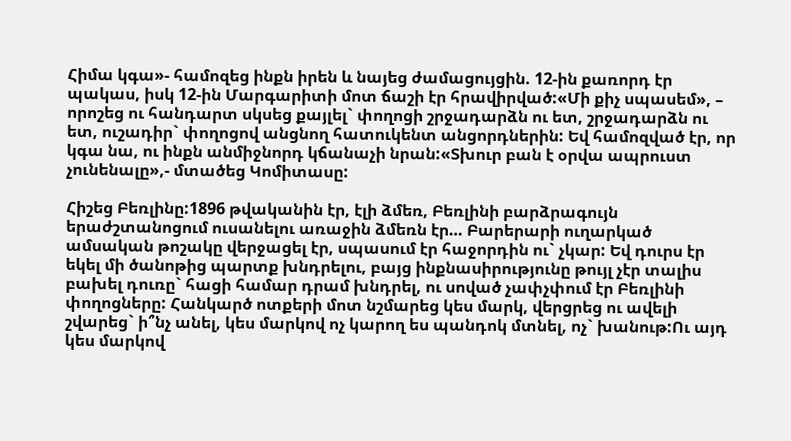Հիմա կգա»- համոզեց ինքն իրեն և նայեց ժամացույցին. 12-ին քառորդ էր պակաս, իսկ 12-ին Մարգարիտի մոտ ճաշի էր հրավիրված:«Մի քիչ սպասեմ», – որոշեց ու հանդարտ սկսեց քայլել` փողոցի շրջադարձն ու ետ, շրջադարձն ու ետ, ուշադիր` փողոցով անցնող հատուկենտ անցորդներին: Եվ համոզված էր, որ կգա նա, ու ինքն անմիջնորդ կճանաչի նրան:«Տխուր բան է օրվա ապրուստ չունենալը»,- մտածեց Կոմիտասը:

Հիշեց Բեռլինը:1896 թվականին էր, էլի ձմեռ, Բեռլինի բարձրագույն երաժշտանոցում ուսանելու առաջին ձմեռն էր… Բարերարի ուղարկած ամսական թոշակը վերջացել էր, սպասում էր հաջորդին ու` չկար: Եվ դուրս էր եկել մի ծանոթից պարտք խնդրելու, բայց ինքնասիրությունը թույլ չէր տալիս բախել դուռը` հացի համար դրամ խնդրել, ու սոված չափչփում էր Բեռլինի փողոցները: Հանկարծ ոտքերի մոտ նշմարեց կես մարկ, վերցրեց ու ավելի շվարեց` ի՞նչ անել, կես մարկով ոչ կարող ես պանդոկ մտնել, ոչ` խանութ:Ու այդ կես մարկով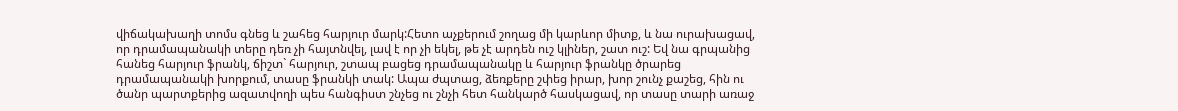վիճակախաղի տոմս գնեց և շահեց հարյուր մարկ:Հետո աչքերում շողաց մի կարևոր միտք, և նա ուրախացավ, որ դրամապանակի տերը դեռ չի հայտնվել, լավ է որ չի եկել, թե չէ արդեն ուշ կլիներ, շատ ուշ: Եվ նա գրպանից հանեց հարյուր ֆրանկ, ճիշտ` հարյուր, շտապ բացեց դրամապանակը և հարյուր ֆրանկը ծրարեց դրամապանակի խորքում, տասը ֆրանկի տակ: Ապա ժպտաց, ձեռքերը շփեց իրար, խոր շունչ քաշեց, հին ու ծանր պարտքերից ազատվողի պես հանգիստ շնչեց ու շնչի հետ հանկարծ հասկացավ, որ տասը տարի առաջ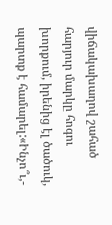վիճակախաղով շահած հարյուր մարկը հոգու խորքում, իրենից էլ ծածուկ, պարտք է համարել:«Ինչո՞ւ,-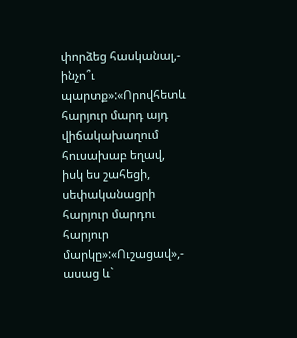փորձեց հասկանալ,- ինչո՞ւ պարտք»:«Որովհետև հարյուր մարդ այդ վիճակախաղում հուսախաբ եղավ, իսկ ես շահեցի, սեփականացրի հարյուր մարդու հարյուր մարկը»:«Ուշացավ»,- ասաց և`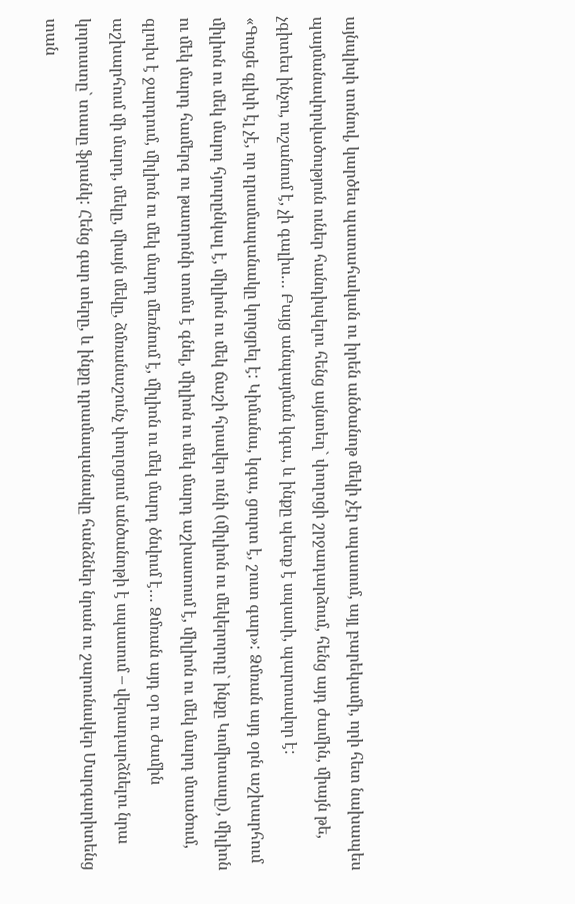այնպիսի տոնով, կարծես պատահական ու իրեն անծանոթ մեկի չէր սպասում, այլ բարեկամի, որի հետ նախապես պայմանավորվածություն ուներ հանդիպելու հենց այնտեղ` փողոցի շրջադարձում, հենց այդ ժամին, միայն թե, չգիտես ինչու, ուշանում է, չի գալիս… Բայց անպայման կգա, և ինքը պետք է սպասի, պարտավոր է:
«Գուցե գլխի էլ չէ, որ դրամապանակը կորցրել է: Կիմանա, կգա, ցուրտ է, շուտ գար»: Ձմռան այդ օրն աշխարհում միլիոն ու մեկ մարդ հյուրընկալ է, միլիոն ու մեկ ճաշի հրավեր ունի (միլիոն ու մեկերորդը` ինքը Կոմիտասը), միլիոն ու մեկ մարդ համերգ ու թատրոնի տոմս է գնել, միլիոն ու մեկ մարդ աշխատում է, միլիոն ու մեկ մարդ մտածում, գլուխ է ջարդում, միլիոն ու մեկ մարդ մեռնում է, միլիոն ու մեկ մարդ ծնվում է… Ձմռան այդ օր ու ժամին աշխարհում մի մարդ, մեկը, միայն մեկը, ձմռանաշունչ փողոցում անծանոթի է սպասում – վերադարձնելու նրա կորուստը` տասը ֆրանկ: Հենց գար տերը, և ինքը դրամապանակը հանձներ նրան ու շարունակեր Մարգարիտենց տան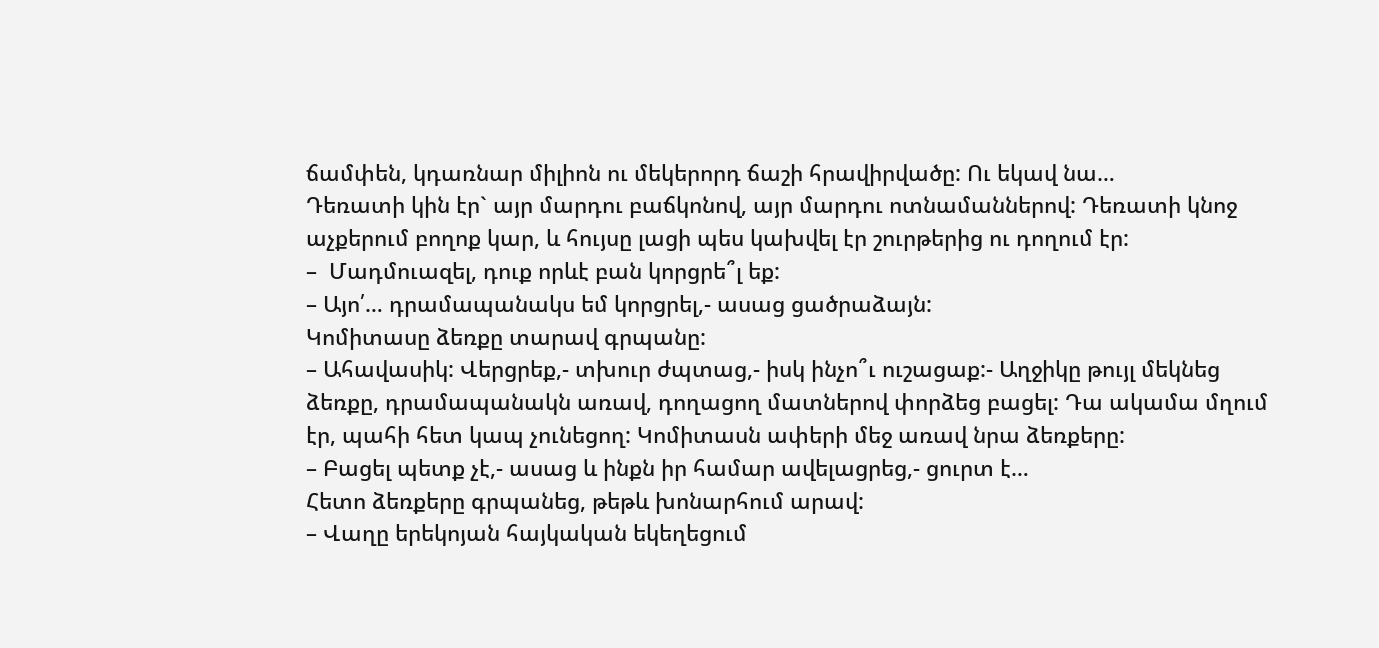ճամփեն, կդառնար միլիոն ու մեկերորդ ճաշի հրավիրվածը: Ու եկավ նա…
Դեռատի կին էր` այր մարդու բաճկոնով, այր մարդու ոտնամաններով: Դեռատի կնոջ աչքերում բողոք կար, և հույսը լացի պես կախվել էր շուրթերից ու դողում էր:
–  Մադմուազել, դուք որևէ բան կորցրե՞լ եք:
– Այո՛… դրամապանակս եմ կորցրել,- ասաց ցածրաձայն:
Կոմիտասը ձեռքը տարավ գրպանը:
– Ահավասիկ: Վերցրեք,- տխուր ժպտաց,- իսկ ինչո՞ւ ուշացաք:- Աղջիկը թույլ մեկնեց ձեռքը, դրամապանակն առավ, դողացող մատներով փորձեց բացել: Դա ակամա մղում էր, պահի հետ կապ չունեցող: Կոմիտասն ափերի մեջ առավ նրա ձեռքերը:
– Բացել պետք չէ,- ասաց և ինքն իր համար ավելացրեց,- ցուրտ է…
Հետո ձեռքերը գրպանեց, թեթև խոնարհում արավ:
– Վաղը երեկոյան հայկական եկեղեցում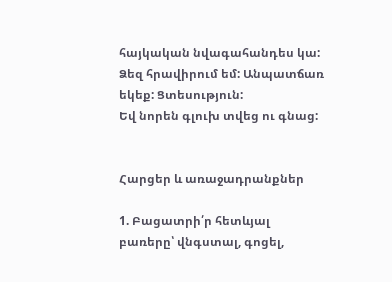հայկական նվագահանդես կա: Ձեզ հրավիրում եմ: Անպատճառ եկեք: Ցտեսություն:
Եվ նորեն գլուխ տվեց ու գնաց:


Հարցեր և առաջադրանքներ

1. Բացատրի՛ր հետևյալ բառերը՝ վնգստալ, գոցել,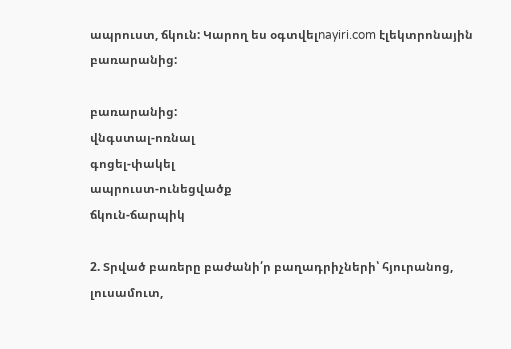ապրուստ, ճկուն: Կարող ես օգտվելnayiri.com էլեկտրոնային բառարանից:

բառարանից:
վնգստալ-ոռնալ
գոցել-փակել
ապրուստ-ունեցվածք
ճկուն-ճարպիկ

2. Տրված բառերը բաժանի՛ր բաղադրիչների՝ հյուրանոց, լուսամուտ,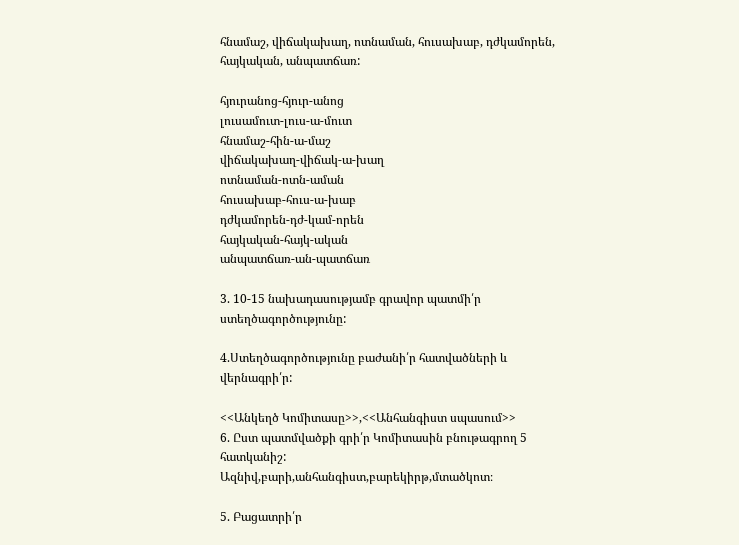հնամաշ, վիճակախաղ, ոտնաման, հուսախաբ, դժկամորեն, հայկական, անպատճառ:

հյուրանոց-հյուր-անոց
լուսամուտ-լուս-ա-մուտ
հնամաշ-հին-ա-մաշ
վիճակախաղ-վիճակ-ա-խաղ
ոտնաման-ոտն-աման
հուսախաբ-հուս-ա-խաբ
դժկամորեն-դժ-կամ-որեն
հայկական-հայկ-ական
անպատճառ-ան-պատճառ

3. 10-15 նախադասությամբ գրավոր պատմի՛ր ստեղծագործությունը:

4.Ստեղծագործությունը բաժանի՛ր հատվածների և վերնագրի՛ր:

<<Անկեղծ Կոմիտասը>>,<<Անհանգիստ սպասում>>
6. Ըստ պատմվածքի գրի՛ր Կոմիտասին բնութագրող 5 հատկանիշ:
Ազնիվ,բարի,անհանգիստ,բարեկիրթ,մտածկոտ։

5. Բացատրի՛ր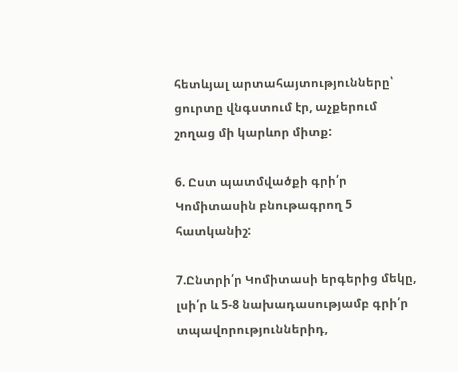հետևյալ արտահայտությունները՝ ցուրտը վնգստում էր, աչքերում շողաց մի կարևոր միտք:

6. Ըստ պատմվածքի գրի՛ր Կոմիտասին բնութագրող 5 հատկանիշ:

7.Ընտրի՛ր Կոմիտասի երգերից մեկը, լսի՛ր և 5-8 նախադասությամբ գրի՛ր տպավորություններիդ,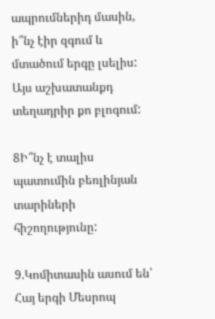ապրումներիդ մասին, ի՞նչ էիր զգում և մտածում երգը լսելիս: Այս աշխատանքդ տեղադրիր քո բլոգում:

8Ի՞նչ է տալիս պատումին բեռլինյան տարիների հիշողությունը:

9.Կոմիտասին ասում են՝ Հայ երգի Մեսրոպ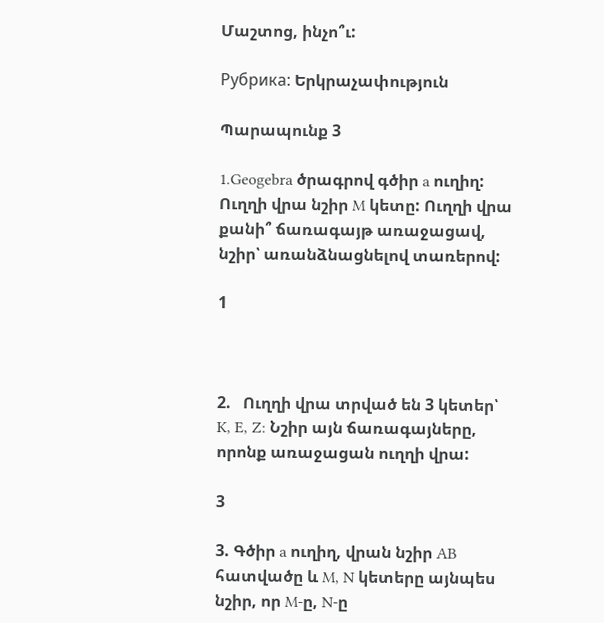Մաշտոց, ինչո՞ւ:

Рубрика: Երկրաչափություն

Պարապունք 3

1.Geogebra ծրագրով գծիր a ուղիղ: Ուղղի վրա նշիր M կետը: Ուղղի վրա քանի՞ ճառագայթ առաջացավ, նշիր՝ առանձնացնելով տառերով:

1



2.   Ուղղի վրա տրված են 3 կետեր՝ K, E, Z: Նշիր այն ճառագայները, որոնք առաջացան ուղղի վրա:

3

3. Գծիր a ուղիղ, վրան նշիր AB հատվածը և M, N կետերը այնպես նշիր, որ M-ը, N-ը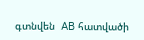գտնվեն  AB հատվածի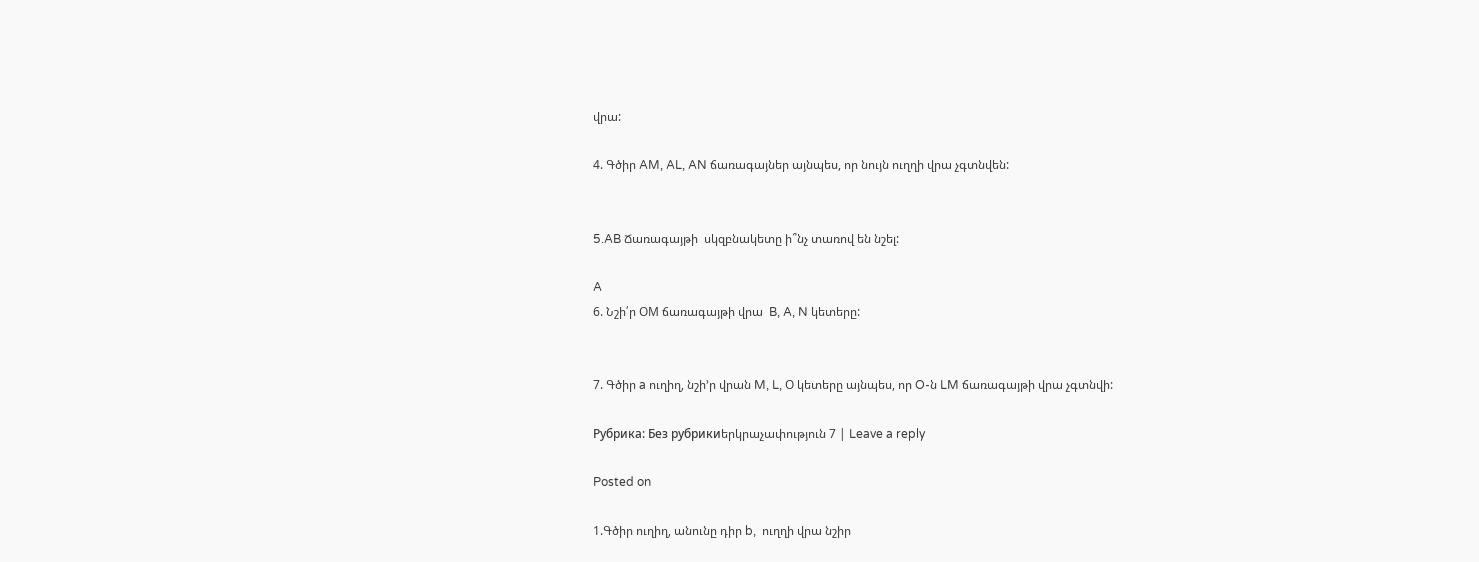վրա:

4. Գծիր AM, AL, AN ճառագայներ այնպես, որ նույն ուղղի վրա չգտնվեն:


5.AB Ճառագայթի  սկզբնակետը ի՞նչ տառով են նշել:

A
6. Նշի՛ր ՕM ճառագայթի վրա  B, A, N կետերը:


7. Գծիր a ուղիղ, նշի’ր վրան M, L, Օ կետերը այնպես, որ O-ն LM ճառագայթի վրա չգտնվի:

Рубрика: Без рубрикиերկրաչափություն 7 | Leave a reply

Posted on

1.Գծիր ուղիղ, անունը դիր b,  ուղղի վրա նշիր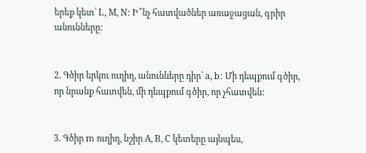երեք կետ՝ L, M, N: Ի՞նչ հատվածներ առաջացան, գրիր անունները:


2. Գծիր երկու ուղիղ, անունները դիր՝ a, b: Մի դեպքում գծիր, որ նրանք հատվեն, մի դեպքում գծիր, որ չհատվեն:


3. Գծիր m ուղիղ, նշիր A, B, C կետերը այնպես,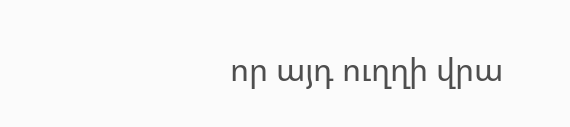որ այդ ուղղի վրա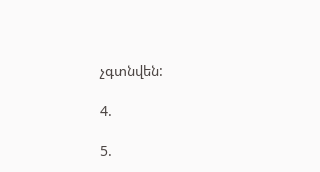չգտնվեն:

4.

5.